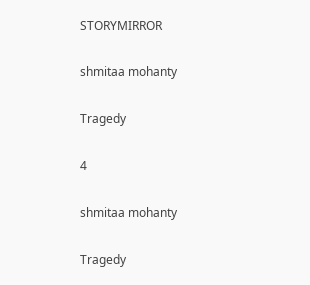STORYMIRROR

shmitaa mohanty

Tragedy

4

shmitaa mohanty

Tragedy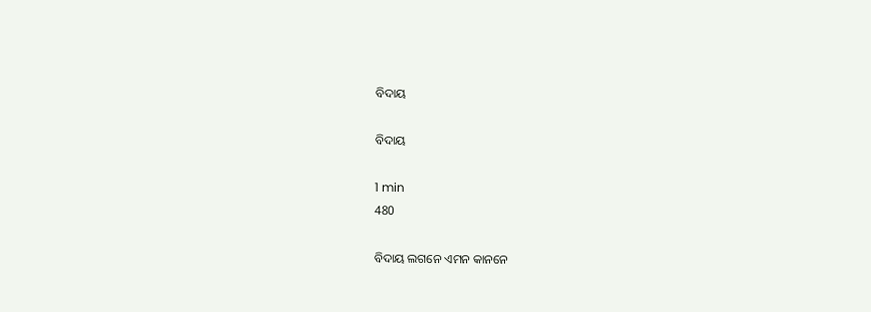ବିଦାୟ

ବିଦାୟ

1 min
480

ବିଦାୟ ଲଗନେ ଏମନ କାନନେ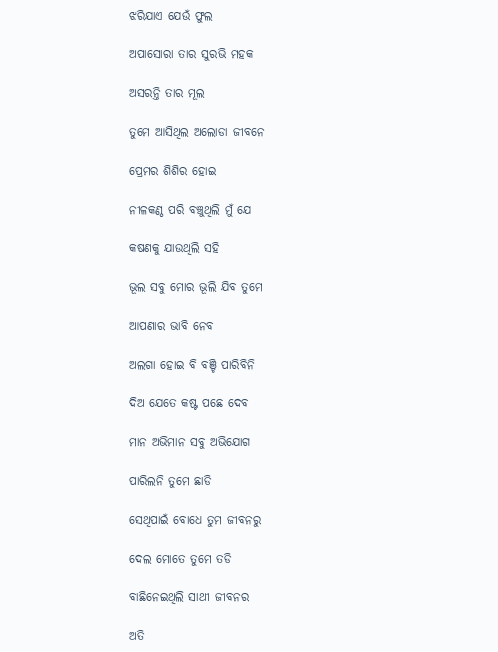ଝରିଯାଏ ଯେଉଁ ଫୁଲ

ଅପାସୋରା ତାର ସୁରଭି ମହକ

ଅସରନ୍ତି ତାର ମୂଲ

ତୁମେ ଆସିଥିଲ ଅଲୋଡା ଜୀବନେ

ପ୍ରେମର ଶିଶିର ହୋଇ

ନୀଳକଣ୍ଠ ପରି ବଞ୍ଚୁଥିଲି ମୁଁ ଯେ

କଷଣକୁ ଯାଉଥିଲି ସହି

ଭୂଲ ସବୁ ମୋର ଭୂଲି ଯିବ ତୁମେ

ଆପଣାର ଭାବି ନେବ

ଅଲଗା ହୋଇ ବି ବଞ୍ଚି ପାରିବିନି

ଦିଅ ଯେତେ କଷ୍ଟ ପଛେ ଦେବ

ମାନ ଅଭିମାନ ସବୁ ଅଭିଯୋଗ

ପାରିଲନି ତୁମେ ଛାଡି

ସେଥିପାଇଁ ବୋଧେ ତୁମ ଜୀବନରୁ

ଦେଲ ମୋତେ ତୁମେ ତଡି

ବାଛିନେଇଥିଲି ସାଥୀ ଜୀବନର

ଅତି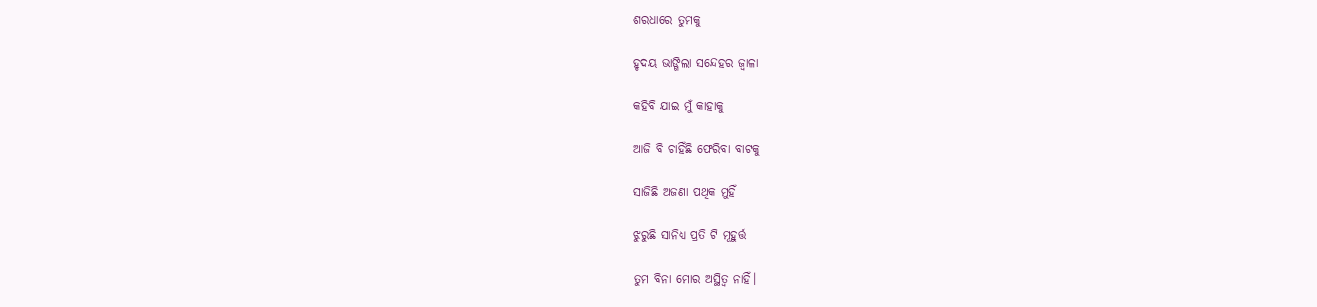ଶରଧାରେ ତୁମକୁ

ହୃଦୟ ଭାଙ୍ଗିଲା ସନ୍ଦେହର ଜ୍ବାଳା

କହିବି ଯାଇ ମୁଁ କାହାକୁ

ଆଜି ବି ଚାହିଁଛି ଫେରିବା ବାଟକୁ

ସାଜିଛି ଅଜଣା ପଥିକ ମୁହିଁ

ଝୁରୁଛି ସାନିଧ୍ୟ ପ୍ରତି ଟି ମୂହୁର୍ତ୍ତ

ତୁମ ବିନା ମୋର ଅସ୍ଥିତ୍ଵ ନାହିଁ।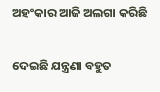ଅହଂକାର ଆଜି ଅଲଗା କରିଛି

ଦେଇଛି ଯନ୍ତ୍ରଣା ବହୁତ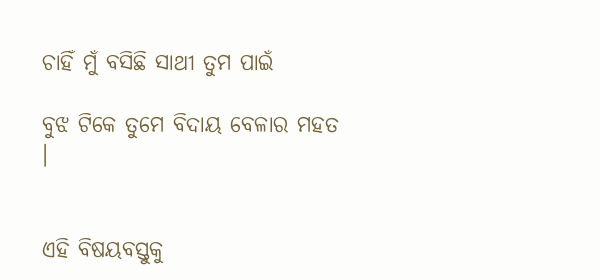ଚାହିଁ ମୁଁ ବସିଛି ସାଥୀ ତୁମ ପାଇଁ

ବୁଝ ଟିକେ ତୁମେ ବିଦାୟ ବେଳାର ମହତ ।


ଏହି ବିଷୟବସ୍ତୁକୁ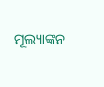ମୂଲ୍ୟାଙ୍କନ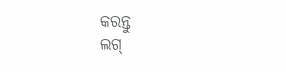କରନ୍ତୁ
ଲଗ୍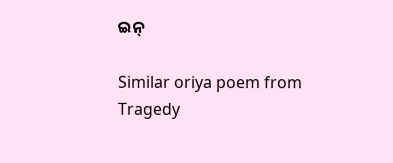ଇନ୍

Similar oriya poem from Tragedy